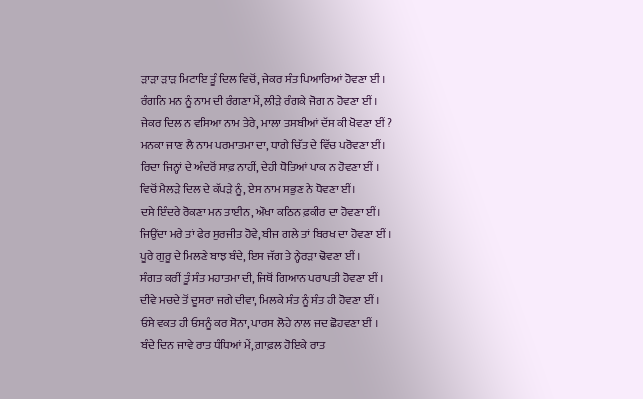ੜਾੜਾ ੜਾੜ ਮਿਟਾਇ ਤੂੰ ਦਿਲ ਵਿਚੋਂ, ਜੇਕਰ ਸੰਤ ਪਿਆਰਿਆਂ ਹੋਵਣਾ ਈਂ ।
ਰੰਗਨਿ ਮਨ ਨੂੰ ਨਾਮ ਦੀ ਰੰਗਣਾ ਮੇਂ, ਲੀੜੇ ਰੰਗਕੇ ਜੋਗ ਨ ਹੋਵਣਾ ਈਂ ।
ਜੇਕਰ ਦਿਲ ਨ ਵਸਿਆ ਨਾਮ ਤੇਰੇ, ਮਾਲਾ ਤਸਬੀਆਂ ਦੱਸ ਕੀ ਖੋਵਣਾ ਈਂ ?
ਮਨਕਾ ਜਾਣ ਲੈ ਨਾਮ ਪਰਮਾਤਮਾ ਦਾ, ਧਾਗੇ ਚਿੱਤ ਦੇ ਵਿੱਚ ਪਰੋਵਣਾ ਈਂ।
ਰਿਦਾ ਜਿਨ੍ਹਾਂ ਦੇ ਅੰਦਰੋਂ ਸਾਫ਼ ਨਾਹੀਂ, ਦੇਹੀ ਧੋਤਿਆਂ ਪਾਕ ਨ ਹੋਵਣਾ ਈਂ ।
ਵਿਚੋਂ ਮੈਲੜੇ ਦਿਲ ਦੇ ਕੱਪੜੇ ਨੂੰ, ਏਸ ਨਾਮ ਸਭੁਣ ਨੇ ਧੋਵਣਾ ਈਂ।
ਦਸੇ ਇੰਦਰੇ ਰੋਕਣਾ ਮਨ ਤਾਈਨ, ਔਖਾ ਕਠਿਨ ਫ਼ਕੀਰ ਦਾ ਹੋਵਣਾ ਈਂ।
ਜਿਉਂਦਾ ਮਰੇ ਤਾਂ ਫੇਰ ਸੁਰਜੀਤ ਹੋਵੇ, ਬੀਜ ਗਲੇ ਤਾਂ ਬਿਰਖ ਦਾ ਹੋਵਣਾ ਈਂ ।
ਪੂਰੇ ਗੁਰੂ ਦੇ ਮਿਲਣੇ ਬਾਝ ਬੰਦੇ, ਇਸ ਜੱਗ ਤੇ ਨ੍ਹੇਰੜਾ ਢੋਵਣਾ ਈਂ ।
ਸੰਗਤ ਕਰੀਂ ਤੂੰ ਸੰਤ ਮਹਾਤਮਾ ਦੀ, ਜਿਥੋਂ ਗਿਆਨ ਪਰਾਪਤੀ ਹੋਵਣਾ ਈਂ ।
ਦੀਵੇ ਮਚਦੇ ਤੋਂ ਦੂਸਰਾ ਜਗੇ ਦੀਵਾ, ਮਿਲਕੇ ਸੰਤ ਨੂੰ ਸੰਤ ਹੀ ਹੋਵਣਾ ਈਂ ।
ਓਸੇ ਵਕਤ ਹੀ ਓਸਨੂੰ ਕਰ ਸੋਨਾ, ਪਾਰਸ ਲੋਹੇ ਨਾਲ ਜਦ ਛੋਹਵਣਾ ਈਂ ।
ਬੰਦੇ ਦਿਨ ਜਾਵੇ ਰਾਤ ਧੰਧਿਆਂ ਮੇਂ, ਗ਼ਾਫ਼ਲ ਹੋਇਕੇ ਰਾਤ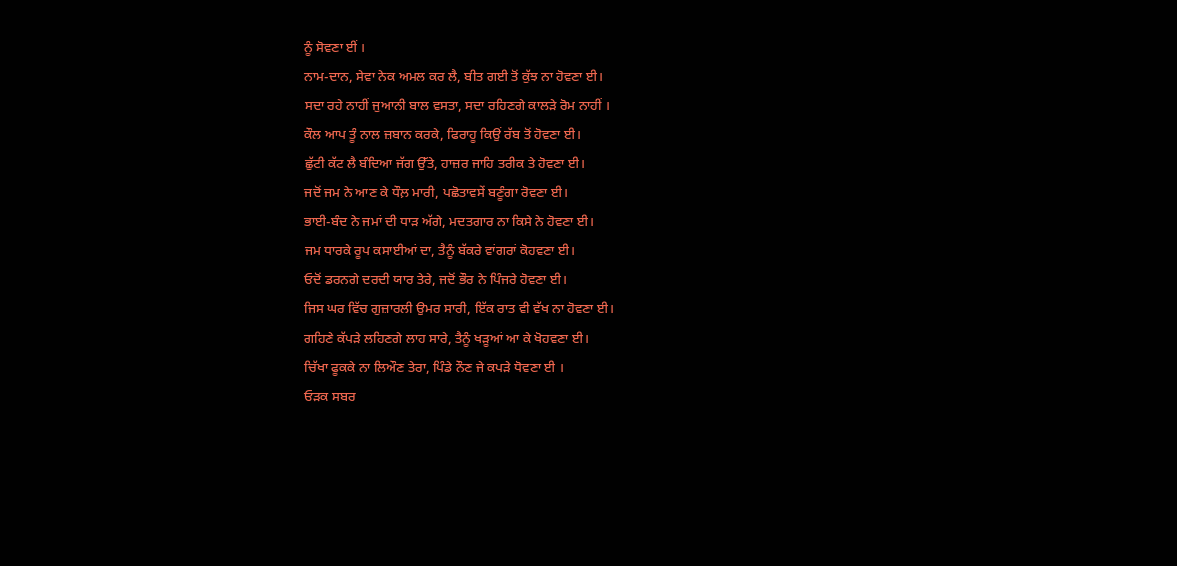ਨੂੰ ਸੋਵਣਾ ਈਂ ।
ਨਾਮ-ਦਾਨ, ਸੇਵਾ ਨੇਕ ਅਮਲ ਕਰ ਲੈ, ਬੀਤ ਗਈ ਤੋਂ ਕੁੱਝ ਨਾ ਹੋਵਣਾ ਈ।
ਸਦਾ ਰਹੇ ਨਾਹੀਂ ਜੁਆਨੀ ਬਾਲ ਵਸਤਾ, ਸਦਾ ਰਹਿਣਗੇ ਕਾਲੜੇ ਰੋਮ ਨਾਹੀਂ ।
ਕੌਲ ਆਪ ਤੂੰ ਨਾਲ ਜ਼ਬਾਨ ਕਰਕੇ, ਫਿਰਾਹੂ ਕਿਉਂ ਰੱਬ ਤੋਂ ਹੋਵਣਾ ਈ।
ਛੁੱਟੀ ਕੱਟ ਲੈ ਬੰਦਿਆ ਜੱਗ ਉੱਤੇ, ਹਾਜ਼ਰ ਜਾਹਿ ਤਰੀਕ ਤੇ ਹੋਵਣਾ ਈ।
ਜਦੋਂ ਜਮ ਨੇ ਆਣ ਕੇ ਧੌਲ਼ ਮਾਰੀ, ਪਛੋਤਾਵਸੇਂ ਬਣੂੰਗਾ ਰੋਵਣਾ ਈ।
ਭਾਈ-ਬੰਦ ਨੇ ਜਮਾਂ ਦੀ ਧਾੜ ਅੱਗੇ, ਮਦਤਗਾਰ ਨਾ ਕਿਸੇ ਨੇ ਹੋਵਣਾ ਈ।
ਜਮ ਧਾਰਕੇ ਰੂਪ ਕਸਾਈਆਂ ਦਾ, ਤੈਨੂੰ ਬੱਕਰੇ ਵਾਂਗਰਾਂ ਕੋਹਵਣਾ ਈ।
ਓਦੋਂ ਡਰਨਗੇ ਦਰਦੀ ਯਾਰ ਤੇਰੇ, ਜਦੋਂ ਭੌਰ ਨੇ ਪਿੰਜਰੇ ਹੋਵਣਾ ਈ।
ਜਿਸ ਘਰ ਵਿੱਚ ਗੁਜ਼ਾਰਲੀ ਉਮਰ ਸਾਰੀ, ਇੱਕ ਰਾਤ ਵੀ ਵੱਖ ਨਾ ਹੋਵਣਾ ਈ।
ਗਹਿਣੇ ਕੱਪੜੇ ਲਹਿਣਗੇ ਲਾਹ ਸਾਰੇ, ਤੈਨੂੰ ਖੜੂਆਂ ਆ ਕੇ ਖੋਹਵਣਾ ਈ।
ਚਿੱਖਾ ਫੂਕਕੇ ਨਾ ਲਿਔਣ ਤੇਰਾ, ਪਿੰਡੇ ਨੌਣ ਜੇ ਕਪੜੇ ਧੋਵਣਾ ਈ ।
ਓੜਕ ਸਬਰ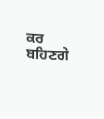ਕਰ ਬਹਿਣਗੇ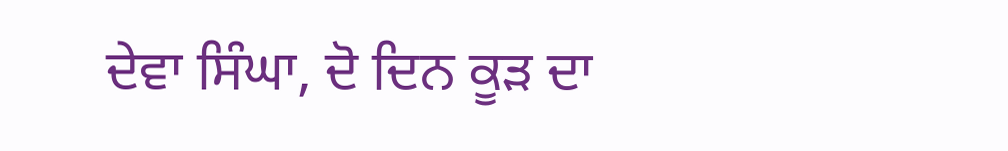ਦੇਵਾ ਸਿੰਘਾ, ਦੋ ਦਿਨ ਕੂੜ ਦਾ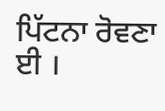ਪਿੱਟਨਾ ਰੋਵਣਾ ਈ ।